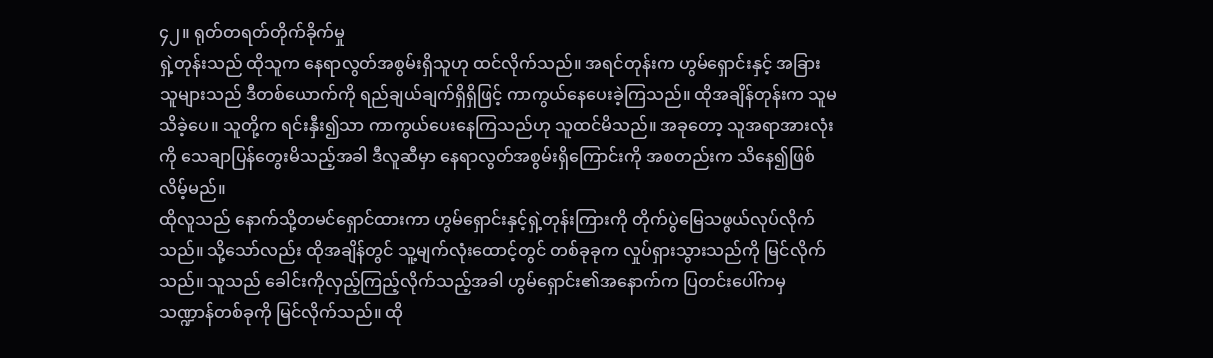၄၂။ ရုတ်တရတ်တိုက်ခိုက်မှု
ရှဲ့တုန်းသည် ထိုသူက နေရာလွတ်အစွမ်းရှိသူဟု ထင်လိုက်သည်။ အရင်တုန်းက ဟွမ်ရှောင်းနှင့် အခြားသူများသည် ဒီတစ်ယောက်ကို ရည်ချယ်ချက်ရှိရှိဖြင့် ကာကွယ်နေပေးခဲ့ကြသည်။ ထိုအချိန်တုန်းက သူမသိခဲ့ပေ။ သူတို့က ရင်းနှီး၍သာ ကာကွယ်ပေးနေကြသည်ဟု သူထင်မိသည်။ အခုတော့ သူအရာအားလုံးကို သေချာပြန်တွေးမိသည့်အခါ ဒီလူဆီမှာ နေရာလွတ်အစွမ်းရှိကြောင်းကို အစတည်းက သိနေ၍ဖြစ်လိမ့်မည်။
ထိုလူသည် နောက်သို့တမင်ရှောင်ထားကာ ဟွမ်ရှောင်းနှင့်ရှဲ့တုန်းကြားကို တိုက်ပွဲမြေသဖွယ်လုပ်လိုက်သည်။ သို့သော်လည်း ထိုအချိန်တွင် သူ့မျက်လုံးထောင့်တွင် တစ်ခုခုက လှုပ်ရှားသွားသည်ကို မြင်လိုက်သည်။ သူသည် ခေါင်းကိုလှည့်ကြည့်လိုက်သည့်အခါ ဟွမ်ရှောင်း၏အနောက်က ပြတင်းပေါ်ကမှ သဏ္ဍာန်တစ်ခုကို မြင်လိုက်သည်။ ထို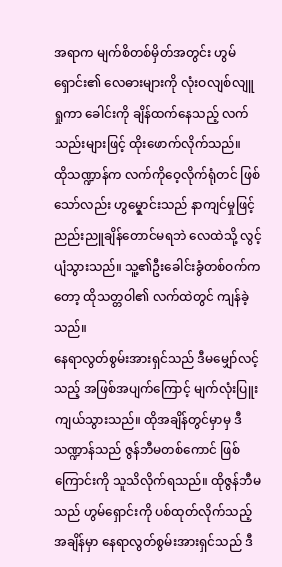အရာက မျက်စိတစ်မှိတ်အတွင်း ဟွမ်ရှောင်း၏ လေဓားများကို လုံးဝလျစ်လျူရှုကာ ခေါင်းကို ချိန်ထက်နေသည့် လက်သည်းများဖြင့် ထိုးဖောက်လိုက်သည်။
ထိုသဏ္ဍာန်က လက်ကိုဝေ့လိုက်ရုံတင် ဖြစ်သော်လည်း ဟွမ္ရှောင်းသည် နာကျင်မှုဖြင့် ညည်းညူချိန်တောင်မရဘဲ လေထဲသို့ လွင့်ပျံသွားသည်။ သူ့၏ဦးခေါင်းခွံတစ်ဝက်ကတော့ ထိုသတ္တဝါ၏ လက်ထဲတွင် ကျန်ခဲ့သည်။
နေရာလွတ်စွမ်းအားရှင်သည် ဒီမမျှော်လင့်သည့် အဖြစ်အပျက်ကြောင့် မျက်လုံးပြူးကျယ်သွားသည်။ ထိုအချိန်တွင်မှာမှ ဒီသဏ္ဍာန်သည် ဇွန်ဘီမတစ်ကောင် ဖြစ်ကြောင်းကို သူသိလိုက်ရသည်။ ထိုဇွန်ဘီမသည် ဟွမ်ရှောင်းကို ပစ်ထုတ်လိုက်သည့်အချိန်မှာ နေရာလွတ်စွမ်းအားရှင်သည် ဒီ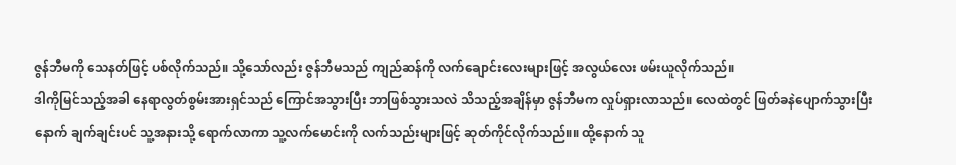ဇွန်ဘီမကို သေနတ်ဖြင့် ပစ်လိုက်သည်။ သို့သော်လည်း ဇွန်ဘီမသည် ကျည်ဆန်ကို လက်ချောင်းလေးများဖြင့် အလွယ်လေး ဖမ်းယူလိုက်သည်။
ဒါကိုမြင်သည့်အခါ နေရာလွတ်စွမ်းအားရှင်သည် ကြောင်အသွားပြီး ဘာဖြစ်သွားသလဲ သိသည့်အချိန်မှာ ဇွန်ဘီမက လှုပ်ရှားလာသည်။ လေထဲတွင် ဖြတ်ခနဲပျောက်သွားပြီးနောက် ချက်ချင်းပင် သူ့အနားသို့ ရောက်လာကာ သူ့လက်မောင်းကို လက်သည်းများဖြင့် ဆုတ်ကိုင်လိုက်သည်။။ ထို့နောက် သူ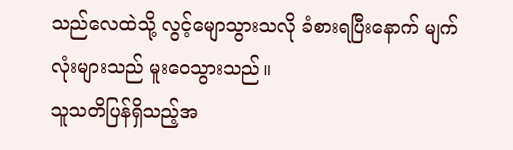သည်လေထဲသို့ လွင့်မျောသွားသလို ခံစားရပြီးနောက် မျက်လုံးများသည် မူးဝေသွားသည်။
သူသတိပြန်ရှိသည့်အ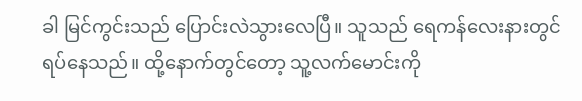ခါ မြင်ကွင်းသည် ပြောင်းလဲသွားလေပြီ။ သူသည် ရေကန်လေးနားတွင် ရပ်နေသည်။ ထို့နောက်တွင်တော့ သူ့လက်မောင်းကို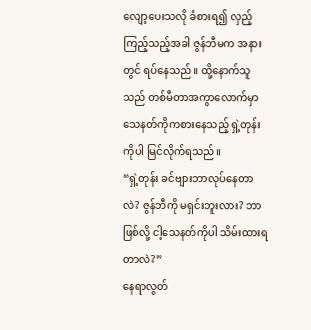လျော့ပေးသလို ခံစားရ၍ လှည့်ကြည့်သည့်အခါ ဇွန်ဘီမက အနားတွင် ရပ်နေသည်။ ထို့နောက်သူသည် တစ်မီတာအကွာလောက်မှာ သေနတ်ကိုကစားနေသည့် ရှဲ့တုန်းကိုပါ မြင်လိုက်ရသည်။
“ရှဲ့တုန်း ခင်ဗျားဘာလုပ်နေတာလဲ? ဇွန်ဘီကို မရှင်းဘူးလား? ဘာဖြစ်လို့ ငါ့သေနတ်ကိုပါ သိမ်းထားရတာလဲ?”
နေရာလွတ်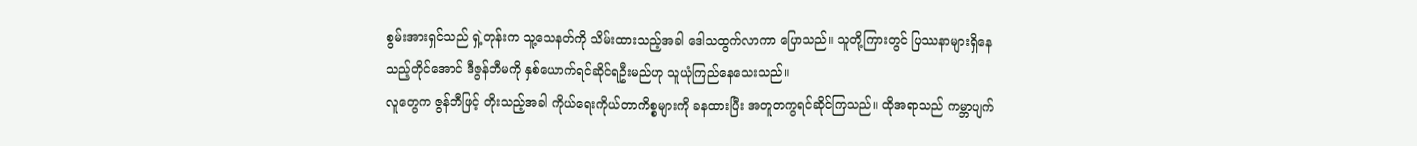စွမ်းအားရှင်သည် ရှဲ့တုန်းက သူ့သေနတ်ကို သိမ်းထားသည့်အခါ ဒေါသထွက်လာကာ ပြောသည်။ သူတို့ကြားတွင် ပြဿနာများရှိနေသည့်တိုင်အောင် ဒီဇွန်ဘီမကို နှစ်ယောက်ရင်ဆိုင်ရဦးမည်ဟု သူယုံကြည်နေသေးသည်။
လူတွေက ဇွန်ဘီဖြင့် တိုးသည့်အခါ ကိုယ်ရေးကိုယ်တာကိစ္စများကို ခနထားပြီး အတူတကွရင်ဆိုင်ကြသည်။ ထိုအရာသည် ကမ္ဘာပျက်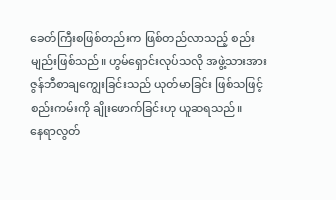ခေတ်ကြီးစဖြစ်တည်းက ဖြစ်တည်လာသည့် စည်းမျည်းဖြစ်သည်။ ဟွမ်ရှောင်းလုပ်သလို အဖွဲ့သားအား ဇွန်ဘီစာချကျွေးခြင်းသည် ယုတ်မာခြင်း ဖြစ်သဖြင့် စည်းကမ်းကို ချိုးဖောက်ခြင်းဟု ယူဆရသည်။
နေရာလွတ်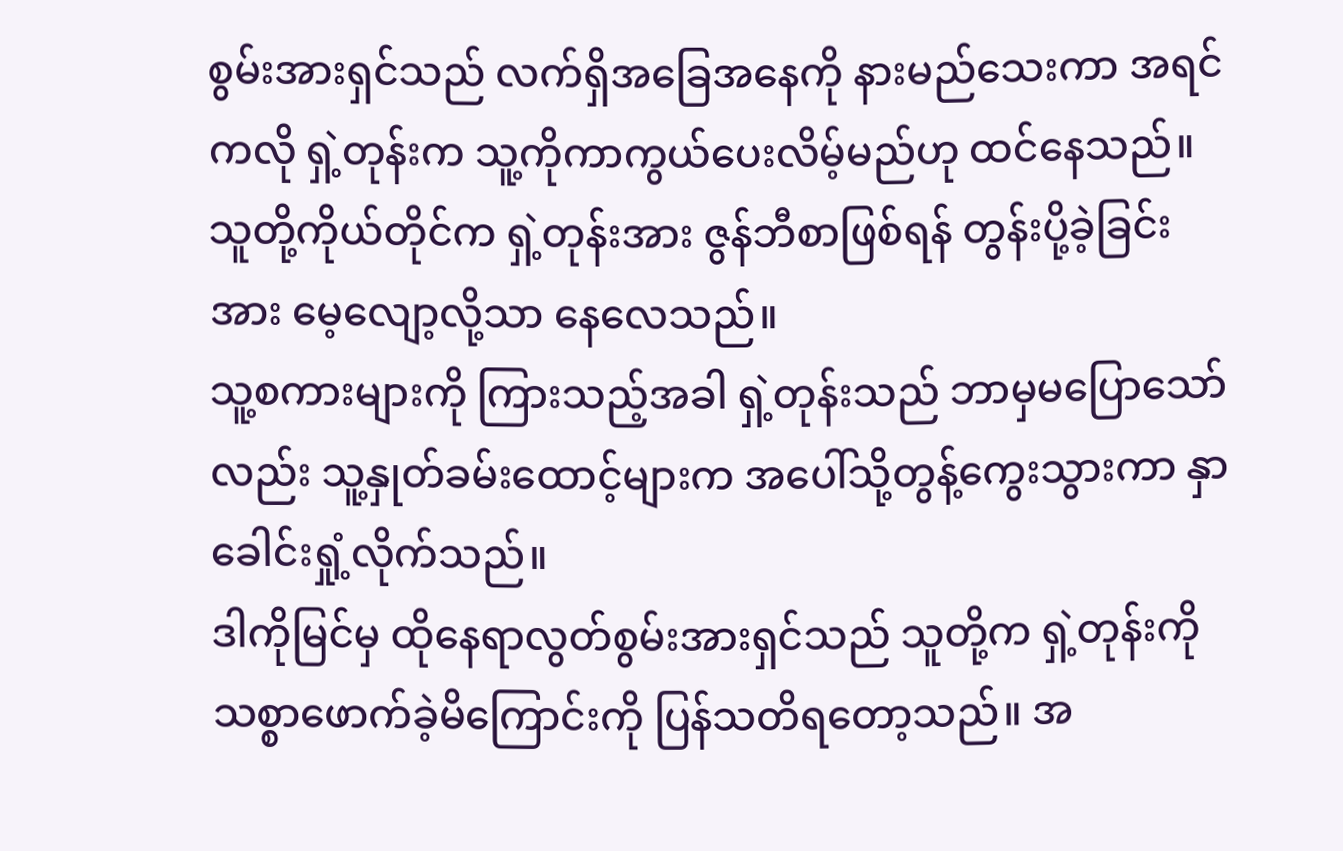စွမ်းအားရှင်သည် လက်ရှိအခြေအနေကို နားမည်သေးကာ အရင်ကလို ရှဲ့တုန်းက သူ့ကိုကာကွယ်ပေးလိမ့်မည်ဟု ထင်နေသည်။ သူတို့ကိုယ်တိုင်က ရှဲ့တုန်းအား ဇွန်ဘီစာဖြစ်ရန် တွန်းပို့ခဲ့ခြင်းအား မေ့လျော့လို့သာ နေလေသည်။
သူ့စကားများကို ကြားသည့်အခါ ရှဲ့တုန်းသည် ဘာမှမပြောသော်လည်း သူ့နှုတ်ခမ်းထောင့်များက အပေါ်သို့တွန့်ကွေးသွားကာ နှာခေါင်းရှုံ့လိုက်သည်။
ဒါကိုမြင်မှ ထိုနေရာလွတ်စွမ်းအားရှင်သည် သူတို့က ရှဲ့တုန်းကို သစ္စာဖောက်ခဲ့မိကြောင်းကို ပြန်သတိရတော့သည်။ အ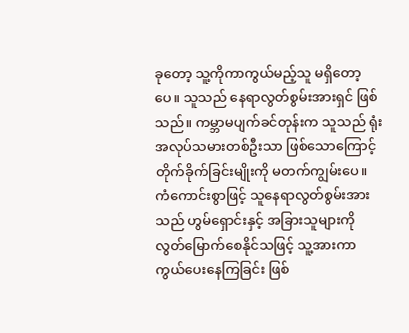ခုတော့ သူ့ကိုကာကွယ်မည့်သူ မရှိတော့ပေ။ သူသည် နေရာလွတ်စွမ်းအားရှင် ဖြစ်သည်။ ကမ္ဘာမပျက်ခင်တုန်းက သူသည် ရုံးအလုပ်သမားတစ်ဦးသာ ဖြစ်သောကြောင့် တိုက်ခိုက်ခြင်းမျိုးကို မတက်ကျွမ်းပေ။ ကံကောင်းစွာဖြင့် သူနေရာလွတ်စွမ်းအားသည် ဟွမ်ရှောင်းနှင့် အခြားသူများကို လွတ်မြောက်စေနိုင်သဖြင့် သူ့အားကာကွယ်ပေးနေကြခြင်း ဖြစ်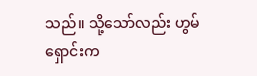သည်။ သို့သော်လည်း ဟွမ်ရှောင်းက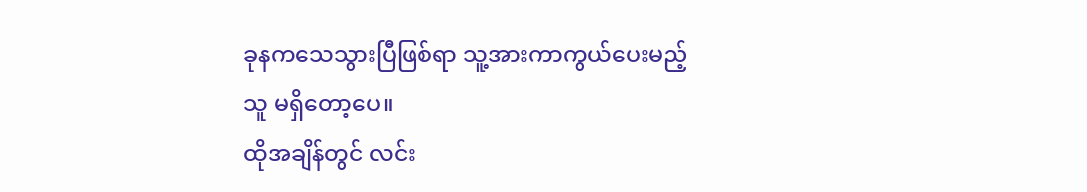ခုနကသေသွားပြီဖြစ်ရာ သူ့အားကာကွယ်ပေးမည့်သူ မရှိတော့ပေ။
ထိုအချိန်တွင် လင်း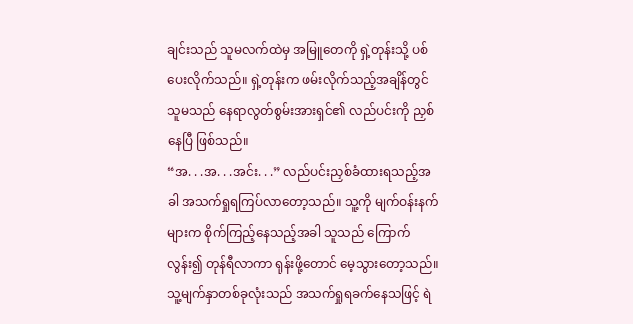ချင်းသည် သူမလက်ထဲမှ အမြူတေကို ရှဲ့တုန်းသို့ ပစ်ပေးလိုက်သည်။ ရှဲ့တုန်းက ဖမ်းလိုက်သည့်အချိန်တွင် သူမသည် နေရာလွတ်စွမ်းအားရှင်၏ လည်ပင်းကို ညှစ်နေပြီ ဖြစ်သည်။
“အ. . .အ. . .အင်း. . .” လည်ပင်းညှစ်ခံထားရသည့်အခါ အသက်ရှုရကြပ်လာတော့သည်။ သူ့ကို မျက်ဝန်းနက်များက စိုက်ကြည့်နေသည့်အခါ သူသည် ကြောက်လွန်း၍ တုန်ရီလာကာ ရုန်းဖို့တောင် မေ့သွားတော့သည်။ သူ့မျက်နှာတစ်ခုလုံးသည် အသက်ရှုရခက်နေသဖြင့် ရဲ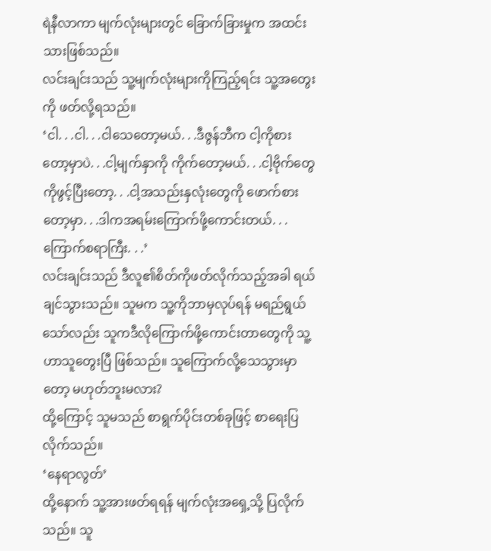ရဲနီလာကာ မျက်လုံးများတွင် ခြောက်ခြားမှုက အထင်းသားဖြစ်သည်။
လင်းချင်းသည် သူ့မျက်လုံးများကိုကြည့်ရင်း သူ့အတွေးကို ဖတ်လို့ရသည်။
‘ငါ. . .ငါ. . .ငါသေတော့မယ်. . .ဒီဇွန်ဘီက ငါ့ကိုစားတော့မှာပဲ. . .ငါ့မျက်နှာကို ကိုက်တော့မယ်. . .ငါ့ဗိုက်တွေကိုဖွင့်ပြီးတော့. . .ငါ့အသည်းနှလုံးတွေကို ဖောက်စားတော့မှာ. . .ဒါကအရမ်းကြောက်ဖို့ကောင်းတယ်. . .ကြောက်စရာကြီး. . .’
လင်းချင်းသည် ဒီလူ၏စိတ်ကိုဖတ်လိုက်သည့်အခါ ရယ်ချင်သွားသည်။ သူမက သူ့ကိုဘာမှလုပ်ရန် မရည်ရွယ်သော်လည်း သူကဒီလိုကြောက်ဖို့ကောင်းတာတွေကို သူ့ဟာသူတွေးပြီ ဖြစ်သည်။ သူကြောက်လို့သေသွားမှာတော့ မဟုတ်ဘူးမလား?
ထို့ကြောင့် သူမသည် စာရွက်ပိုင်းတစ်ခုဖြင့် စာရေးပြလိုက်သည်။
‘နေရာလွတ်’
ထို့နောက် သူ့အားဖတ်ရရန် မျက်လုံးအရှေ့သို့ ပြလိုက်သည်။ သူ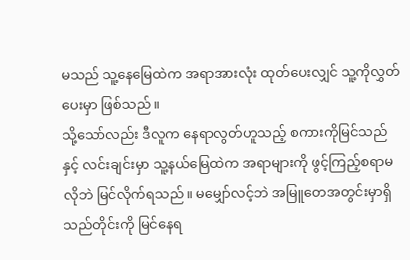မသည် သူ့နေမြေထဲက အရာအားလုံး ထုတ်ပေးလျှင် သူ့ကိုလွှတ်ပေးမှာ ဖြစ်သည်။
သို့သော်လည်း ဒီလူက နေရာလွတ်ဟူသည့် စကားကိုမြင်သည်နှင့် လင်းချင်းမှာ သူ့နယ်မြေထဲက အရာများကို ဖွင့်ကြည့်စရာမလိုဘဲ မြင်လိုက်ရသည်။ မမျှော်လင့်ဘဲ အမြူတေအတွင်းမှာရှိသည်တိုင်းကို မြင်နေရ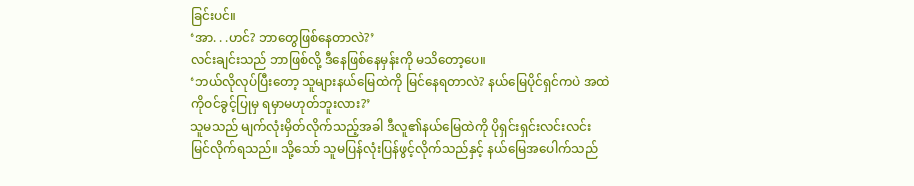ခြင်းပင်။
‘အာ. . .ဟင်? ဘာတွေဖြစ်နေတာလဲ?’
လင်းချင်းသည် ဘာဖြစ်လို့ ဒီနေဖြစ်နေမှန်းကို မသိတော့ပေ။
‘ဘယ်လိုလုပ်ပြီးတော့ သူများနယ်မြေထဲကို မြင်နေရတာလဲ? နယ်မြေပိုင်ရှင်ကပဲ အထဲကိုဝင်ခွင့်ပြုမှ ရမှာမဟုတ်ဘူးလား?’
သူမသည် မျက်လုံးမှိတ်လိုက်သည့်အခါ ဒီလူ၏နယ်မြေထဲကို ပိုရှင်းရှင်းလင်းလင်း မြင်လိုက်ရသည်။ သို့သော် သူမပြန်လုံးပြန်ဖွင့်လိုက်သည်နှင့် နယ်မြေအပေါက်သည်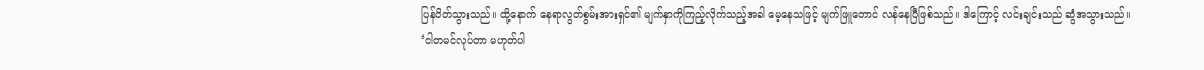ပြန်ပိတ်သွားသည်။ ထို့နောက် နေရာလွတ်စွမ်းအားရှင်၏ မျက်နှာကိုကြည့်လိုက်သည့်အခါ မေ့နေသဖြင့် မျက်ဖြူတောင် လန်နေပြီဖြစ်သည်။ ဒါကြောင့် လင်းချင်းသည် ဆွံအသွားသည်။
‘ငါတမင်လုပ်တာ မဟုတ်ပါ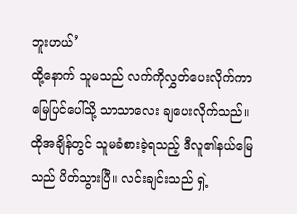ဘူးဟယ်’
ထို့နောက် သူမသည် လက်ကိုလွှတ်ပေးလိုက်ကာ မြေပြင်ပေါ်သို့ သာသာလေး ချပေးလိုက်သည်။ ထိုအချိန်တွင် သူမခံစားခဲ့ရသည့် ဒီလူ၏နယ်မြေသည် ပိတ်သွားပြီ။ လင်းချင်းသည် ရှဲ့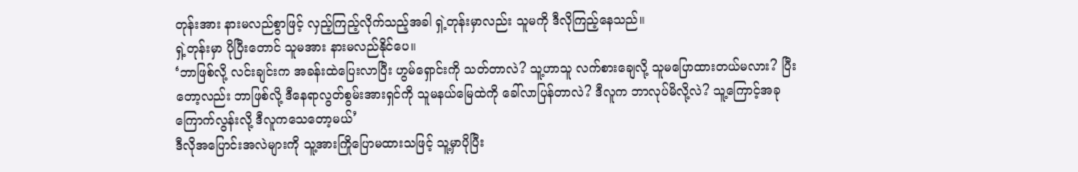တုန်းအား နားမလည်စွာဖြင့် လှည့်ကြည့်လိုက်သည့်အခါ ရှဲ့တုန်းမှာလည်း သူမကို ဒီလိုကြည့်နေသည်။
ရှဲ့တုန်းမှာ ပိုပြီးတောင် သူမအား နားမလည်နိုင်ပေ။
‘ဘာဖြစ်လို့ လင်းချင်းက အခန်းထဲပြေးလာပြီး ဟွမ်ရှောင်းကို သတ်တာလဲ? သူ့ဟာသူ လက်စားချေလို့ သူမပြောထားတယ်မလား? ပြီးတော့လည်း ဘာဖြစ်လို့ ဒီနေရာလွတ်စွမ်းအားရှင်ကို သူမနယ်မြေထဲကို ခေါ်လာပြန်တာလဲ? ဒီလူက ဘာလုပ်မိလို့လဲ? သူ့ကြောင့်အခုကြောက်လွန်းလို့ ဒီလူကသေတော့မယ်’
ဒီလိုအပြောင်းအလဲများကို သူ့အားကြိုပြောမထားသဖြင့် သူ့မှာပိုပြီး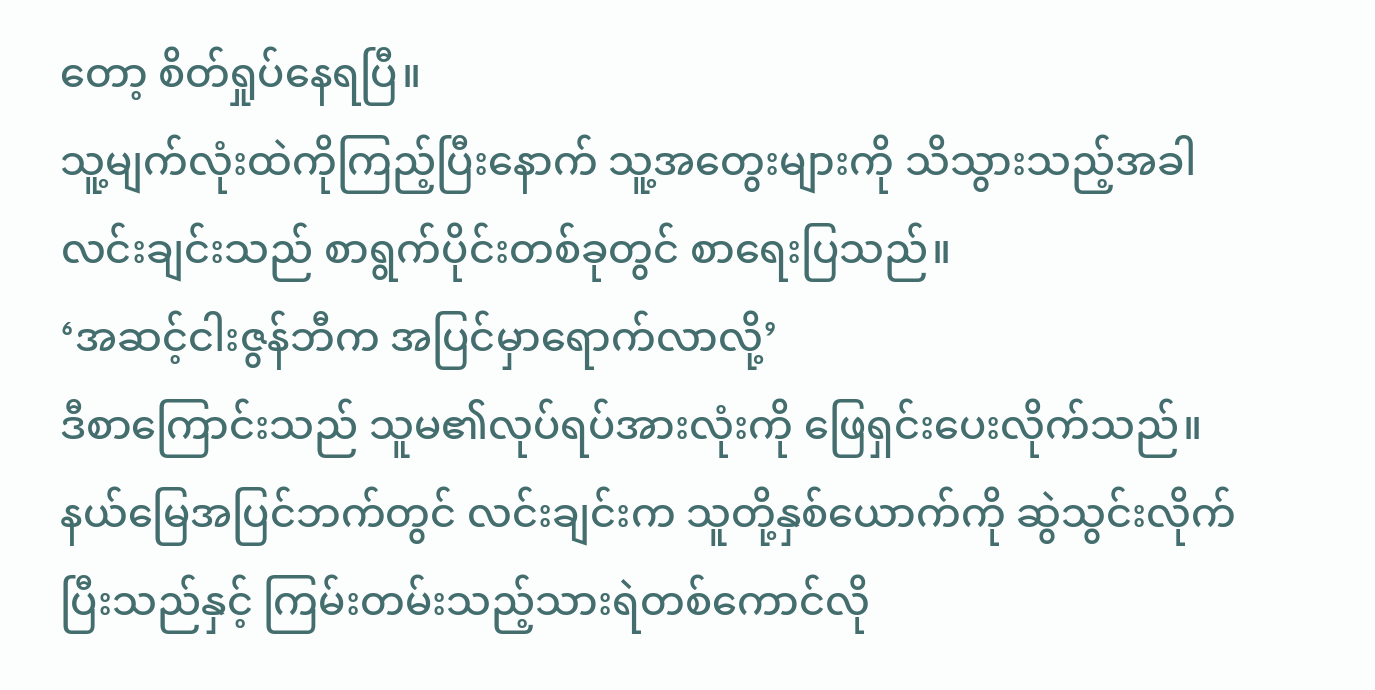တော့ စိတ်ရှုပ်နေရပြီ။
သူ့မျက်လုံးထဲကိုကြည့်ပြီးနောက် သူ့အတွေးများကို သိသွားသည့်အခါ လင်းချင်းသည် စာရွက်ပိုင်းတစ်ခုတွင် စာရေးပြသည်။
‘အဆင့်ငါးဇွန်ဘီက အပြင်မှာရောက်လာလို့’
ဒီစာကြောင်းသည် သူမ၏လုပ်ရပ်အားလုံးကို ဖြေရှင်းပေးလိုက်သည်။
နယ်မြေအပြင်ဘက်တွင် လင်းချင်းက သူတို့နှစ်ယောက်ကို ဆွဲသွင်းလိုက်ပြီးသည်နှင့် ကြမ်းတမ်းသည့်သားရဲတစ်ကောင်လို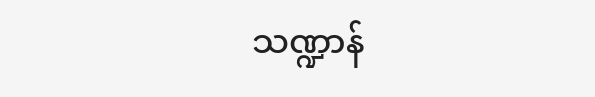သဏ္ဍာန်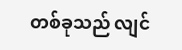တစ်ခုသည် လျင်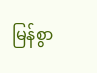မြန်စွာ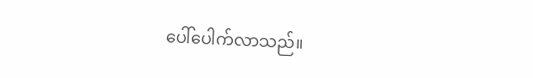ပေါ်ပေါက်လာသည်။